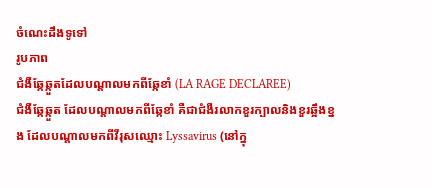ចំណេះដឹងទូទៅ
រូបភាព
ជំងឺឆ្កែឆ្កួតដែលបណ្តាលមកពីឆ្កែខាំ (LA RAGE DECLAREE)
ជំងឺឆ្កែឆ្កួត ដែលបណ្តាលមកពីឆ្កែខាំ គឺជាជំងឺរលាកខួរក្បាលនិងខួរឆ្អឹងខ្នង ដែលបណ្តាលមកពីវីរុសឈ្មោះ Lyssavirus (នៅក្នុ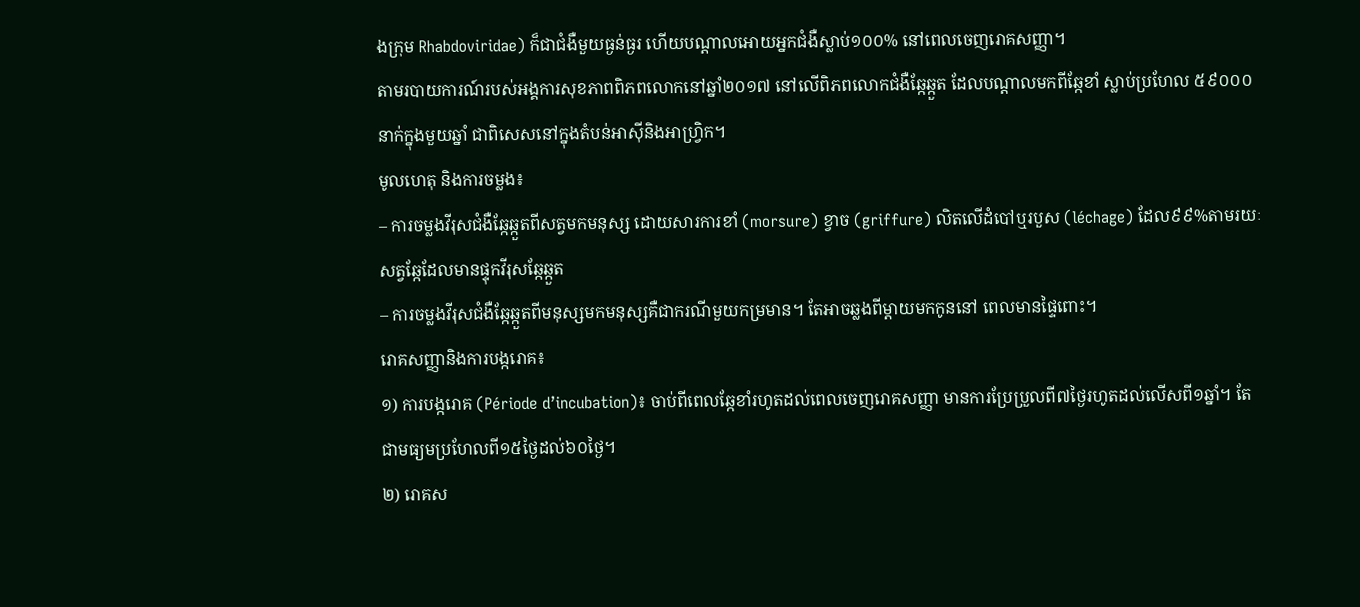ងក្រុម Rhabdoviridae) ក៏ជាជំងឺមួយធ្ងន់ធ្ងរ ហើយបណ្តាលអោយអ្នកជំងឺស្លាប់១០០% នៅពេលចេញរោគសញ្ញា។
តាមរបាយការណ៍របស់អង្គការសុខភាពពិភពលោកនៅឆ្នាំ២០១៧ នៅលើពិភពលោកជំងឺឆ្កែឆ្កួត ដែលបណ្តាលមកពីឆ្កែខាំ ស្លាប់ប្រហែល ៥៩០០០នាក់ក្នុងមួយឆ្នាំ ជាពិសេសនៅក្នុងតំបន់អាស៊ីនិងអាហ្រ្វិក។
មូលហេតុ និងការចម្លង៖
– ការចម្លងវីរុសជំងឺឆ្កែឆ្កួតពីសត្វមកមនុស្ស ដោយសារការខាំ (morsure) ខ្វាច (griffure) លិតលើដំបៅឬរបួស (léchage) ដែល៩៩%តាមរយៈសត្វឆ្កែដែលមានផ្ទុកវីរុសឆ្កែឆ្កួត
– ការចម្លងវីរុសជំងឺឆ្កែឆ្កួតពីមនុស្សមកមនុស្សគឺជាករណីមួយកម្រមាន។ តែអាចឆ្លងពីម្តាយមកកូននៅ ពេលមានផ្ទៃពោះ។
រោគសញ្ញានិងការបង្ករោគ៖
១) ការបង្ករោគ (Période d’incubation)៖ ចាប់ពីពេលឆ្កែខាំរហូតដល់ពេលចេញរោគសញ្ញា មានការប្រែប្រួលពី៧ថ្ងៃរហូតដល់លើសពី១ឆ្នាំ។ តែជាមធ្យមប្រហែលពី១៥ថ្ងៃដល់៦០ថ្ងៃ។
២) រោគស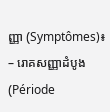ញ្ញា (Symptômes)៖
– រោគសញ្ញាដំបូង (Période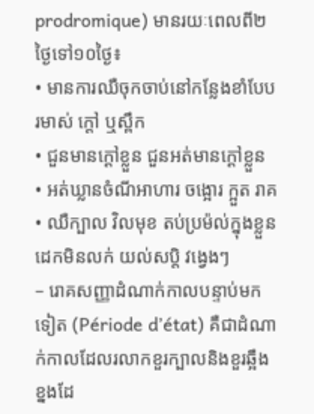prodromique) មានរយៈពេលពី២ថ្ងៃទៅ១០ថ្ងៃ៖
• មានការឈឺចុកចាប់នៅកន្លែងខាំបែបរមាស់ ក្តៅ ឬស្ពឹក
• ជួនមានក្តៅខ្លួន ជួនអត់មានក្តៅខ្លួន
• អត់ឃ្លានចំណីអាហារ ចង្អោរ ក្អួត រាគ
• ឈឺក្បាល វិលមុខ តប់ប្រម៉ល់ក្នុងខ្លួន ដេកមិនលក់ យល់សប្តិ វង្វេងៗ
– រោគសញ្ញាដំណាក់កាលបន្ទាប់មកទៀត (Période d’état) គឺជាដំណាក់កាលដែលរលាកខួរក្បាលនិងខួរឆ្អឹងខ្នងដែ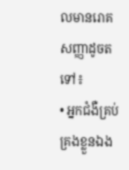លមានរោគសញ្ញាដូចតទៅ៖
• អ្នកជំងឺគ្រប់គ្រងខ្លួនឯង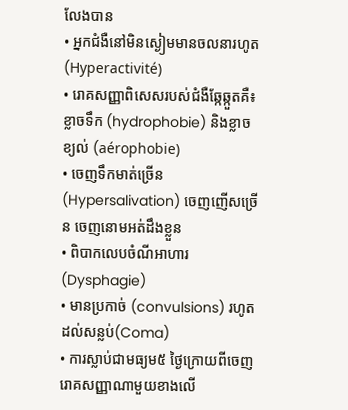លែងបាន
• អ្នកជំងឺនៅមិនស្ងៀមមានចលនារហូត (Hyperactivité)
• រោគសញ្ញាពិសេសរបស់ជំងឺឆ្កែឆ្កួតគឺ៖ ខ្លាចទឹក (hydrophobie) និងខ្លាចខ្យល់ (aérophobie)
• ចេញទឹកមាត់ច្រើន (Hypersalivation) ចេញញើសច្រើន ចេញនោមអត់ដឹងខ្លួន
• ពិបាកលេបចំណីអាហារ (Dysphagie)
• មានប្រកាច់ (convulsions) រហូតដល់សន្លប់(Coma)
• ការស្លាប់ជាមធ្យម៥ ថ្ងៃក្រោយពីចេញរោគសញ្ញាណាមួយខាងលើ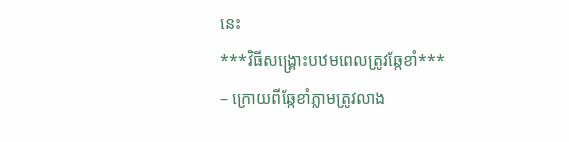នេះ
***វិធីសង្គ្រោះបឋមពេលត្រូវឆ្កែខាំ***
– ក្រោយពីឆ្កែខាំភ្លាមត្រូវលាង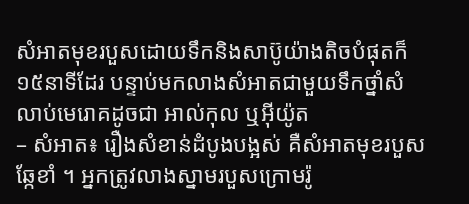សំអាតមុខរបួសដោយទឹកនិងសាប៊ូយ៉ាងតិចបំផុតក៏១៥នាទីដែរ បន្ទាប់មកលាងសំអាតជាមួយទឹកថ្នាំសំលាប់មេរោគដូចជា អាល់កុល ឬអ៊ីយ៉ូត
– សំអាត៖ រឿងសំខាន់ដំបូងបង្អស់ គឺសំអាតមុខរបួសឆ្កែខាំ ។ អ្នកត្រូវលាងស្នាមរបួសក្រោមរ៉ូ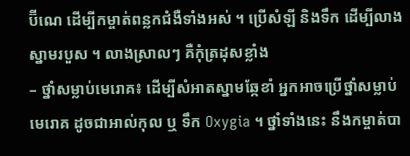ប៊ីណេ ដើម្បីកម្ចាត់ពន្លកជំងឺទាំងអស់ ។ ប្រើសំឡី និងទឹក ដើម្បីលាងស្នាមរបួស ។ លាងស្រាលៗ គឺកុំត្រដុសខ្លាំង
– ថ្នាំសម្លាប់មេរោគ៖ ដើម្បីសំអាតស្នាមឆ្កែខាំ អ្នកអាចប្រើថ្នាំសម្លាប់មេរោគ ដូចជាអាល់កុល ឬ ទឹក Oxygia ។ ថ្នាំទាំងនេះ នឹងកម្ចាត់បា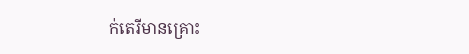ក់តេរីមានគ្រោះ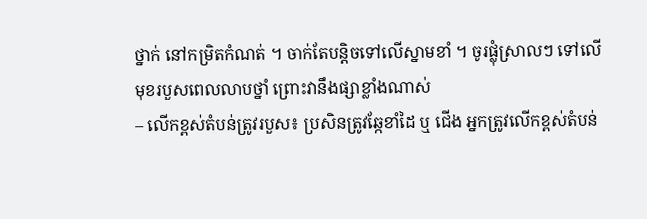ថ្នាក់ នៅកម្រិតកំណត់ ។ ចាក់តែបន្តិចទៅលើស្នាមខាំ ។ ចូរផ្លុំស្រាលៗ ទៅលើមុខរបួសពេលលាបថ្នាំ ព្រោះវានឹងផ្សាខ្លាំងណាស់
– លើកខ្ពស់តំបន់ត្រូវរបួស៖ ប្រសិនត្រូវឆ្កែខាំដៃ ឬ ជើង អ្នកត្រូវលើកខ្ពស់តំបន់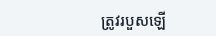ត្រូវរបួសឡើ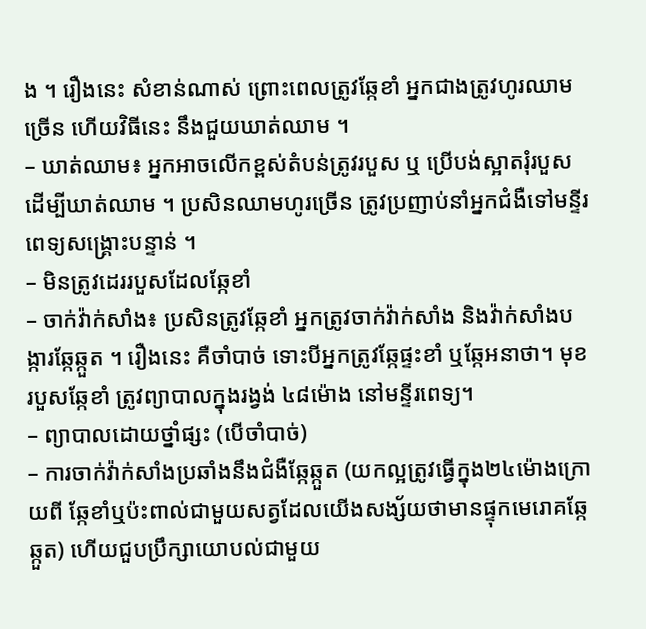ង ។ រឿងនេះ សំខាន់ណាស់ ព្រោះពេលត្រូវឆ្កែខាំ អ្នកជាងត្រូវហូរឈាមច្រើន ហើយវិធីនេះ នឹងជួយឃាត់ឈាម ។
– ឃាត់ឈាម៖ អ្នកអាចលើកខ្ពស់តំបន់ត្រូវរបួស ឬ ប្រើបង់ស្អាតរុំរបួស ដើម្បីឃាត់ឈាម ។ ប្រសិនឈាមហូរច្រើន ត្រូវប្រញាប់នាំអ្នកជំងឺទៅមន្ទីរពេទ្យសង្គ្រោះបន្ទាន់ ។
– មិនត្រូវដេររបួសដែលឆ្កែខាំ
– ចាក់វ៉ាក់សាំង៖ ប្រសិនត្រូវឆ្កែខាំ អ្នកត្រូវចាក់វ៉ាក់សាំង និងវ៉ាក់សាំងបង្ការឆ្កែឆ្កួត ។ រឿងនេះ គឺចាំបាច់ ទោះបីអ្នកត្រូវឆ្កែផ្ទះខាំ ឬឆ្កែអនាថា។ មុខរបួសឆ្កែខាំ ត្រូវព្យាបាលក្នុងរង្វង់ ៤៨ម៉ោង នៅមន្ទីរពេទ្យ។
– ព្យាបាលដោយថ្នាំផ្សះ (បើចាំបាច់)
– ការចាក់វ៉ាក់សាំងប្រឆាំងនឹងជំងឺឆ្កែឆ្កួត (យកល្អត្រូវធ្វើក្នុង២៤ម៉ោងក្រោយពី ឆ្កែខាំឬប៉ះពាល់ជាមួយសត្វដែលយើងសង្ស័យថាមានផ្ទុកមេរោគឆ្កែឆ្កួត) ហើយជួបប្រឹក្សាយោបល់ជាមួយ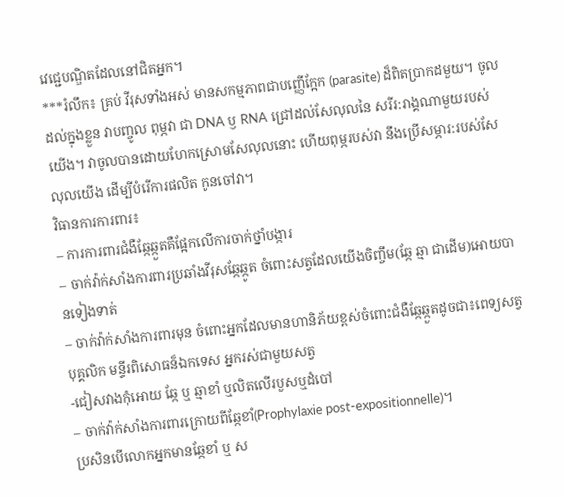វេជ្ជេបណ្ឌិតដែលនៅជិតអ្នក។
***រំលឹក៖ គ្រប់ វីរុសទាំងអស់ មានសកម្មភាពជាបញ្ញើក្អែក (parasite) ដ៏ពិតប្រាកដមួយ។ ចូលដល់ក្នុងខ្លួន វាបញ្ចូល ពុម្ភវា ជា DNA ឫ RNA ជ្រៅដល់សែលុលនៃ សរីរ:រាង្គណាមួយរបស់យើង។ វាចូលបានដោយហែកស្រោមសែលុលនោះ ហើយពុម្ភរបស់វា នឹងប្រើសម្ភារ:របស់សែលុលយើង ដើម្បីបំរើការផលិត កូនចៅវា។
វិធានការការពារ៖
– ការការពារជំងឺឆ្កែឆ្កួតគឺផ្អែកលើការចាក់ថ្នាំបង្ការ
– ចាក់វ៉ាក់សាំងការពារប្រឆាំងវីរុសឆ្កែឆ្កូត ចំពោះសត្វដែលយើងចិញ្ចឹម(ឆ្កែ ឆ្មា ជាដើម)អោយបានទៀងទាត់
– ចាក់វ៉ាក់សាំងការពារមុន ចំពោះអ្នកដែលមានហានិភ័យខ្ពស់ចំពោះជំងឺឆ្កែឆ្កួតដូចជា៖ពេទ្យសត្វ បុគ្គលិក មន្ទីរពិសោធន៏ឯកទេស អ្នករស់ជាមួយសត្វ
-ជៀសវាងកុំអោយ ឆ្កែ ឬ ឆ្មាខាំ ឬលិតលើរបួសឬដំបៅ
– ចាក់វ៉ាក់សាំងការពារក្រោយពីឆ្កែខាំ(Prophylaxie post-expositionnelle)។
ប្រសិនបើលោកអ្នកមានឆ្កែខាំ ឬ ស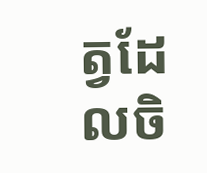ត្វដែលចិ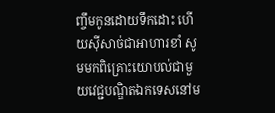ញ្ចឹមកូនដោយទឹកដោះ ហើយស៊ីសាច់ជាអាហារខាំ សូមមកពិគ្រោះយោបល់ជាមួយវេជ្ជបណ្ឌិតឯកទេសនៅម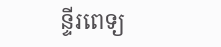ន្ទីរពេទ្យ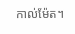កាល់ម៉ែត។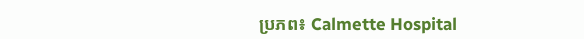ប្រភព៖ Calmette Hospital